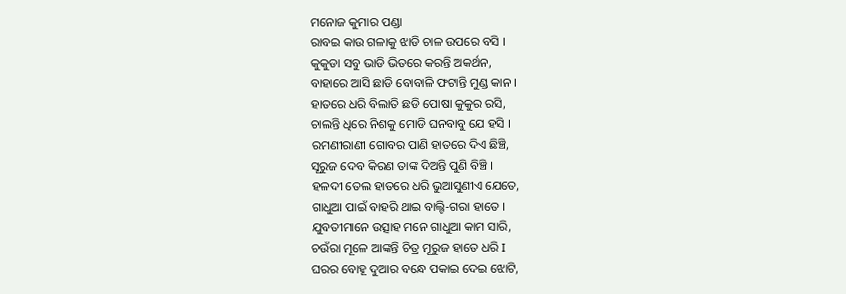ମନୋଜ କୁମାର ପଣ୍ଡା
ରାବଇ କାଉ ଗଳାକୁ ଝାଡି ଚାଳ ଉପରେ ବସି ।
କୁକୁଡା ସବୁ ଭାଡି ଭିତରେ କରନ୍ତି ଅକର୍ଥନ,
ବାହାରେ ଆସି ଛାଡି ବୋବାଳି ଫଟାନ୍ତି ମୁଣ୍ଡ କାନ ।
ହାତରେ ଧରି ବିଲାତି ଛଡି ପୋଷା କୁକୁର ରସି,
ଚାଲନ୍ତି ଧିରେ ନିଶକୁ ମୋଡି ଘନବାବୁ ଯେ ହସି ।
ରମଣୀରାଣୀ ଗୋବର ପାଣି ହାତରେ ଦିଏ ଛିଞ୍ଚି,
ସୂରୁଜ ଦେବ କିରଣ ତାଙ୍କ ଦିଅନ୍ତି ପୁଣି ବିଞ୍ଚି ।
ହଳଦୀ ତେଲ ହାତରେ ଧରି ଭୁଆସୁଣୀଏ ଯେତେ,
ଗାଧୁଆ ପାଇଁ ବାହରି ଥାଇ ବାଲ୍ଟି-ଗରା ହାତେ ।
ଯୁବତୀମାନେ ଉତ୍ସାହ ମନେ ଗାଧୁଆ କାମ ସାରି,
ଚଉଁରା ମୂଳେ ଆଙ୍କନ୍ତି ଚିତ୍ର ମୂରୁଜ ହାତେ ଧରି I
ଘରର ବୋହୂ ଦୁଆର ବନ୍ଧେ ପକାଇ ଦେଇ ଝୋଟି,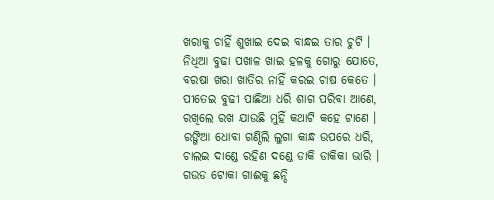ଖରାକୁ ଚାହିଁ ଶୁଖାଇ ଦେଇ ବାନ୍ଧଇ ତାର ଚୁଟି ।
ନିଧିଆ ବୁଢା ପଖାଳ ଖାଇ ହଳକୁ ଗୋରୁ ଯୋତେ,
ବରଷା ଖରା ଖାତିର ନାହିଁ କରଇ ଚାଷ କେତେ ।
ପୀତେଇ ବୁଢୀ ପାଛିଆ ଧରି ଶାଗ ପରିବା ଆଣେ,
ରଖିଲେ ରଖ ଯାଉଛି ମୁହିଁ କଥାଟି କହେ ଟାଣେ ।
ରଙ୍ଗିଆ ଧୋବା ଗଣ୍ଠିଲି ଲୁଗା କାନ୍ଧ ଉପରେ ଧରି,
ଚାଲଇ ଦାଣ୍ଡେ ରହିଣ ଦଣ୍ଡେ ଡାକି ଡାକିକା ଭାରି ।
ଗଉଡ ଟୋକା ଗାଈକୁ ଛନ୍ଦି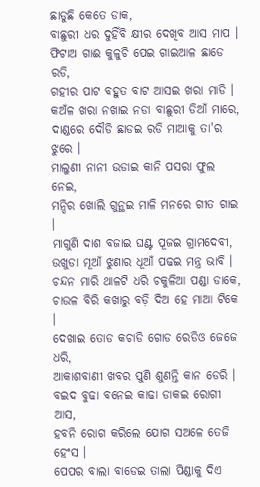ଛାଡୁଛି କେତେ ଡାକ,
ବାଛୁରୀ ଧର ଦୁହିଁବି କ୍ଷୀର ଦେଖିବ ଆସ ମାପ ।
ଫିଟାଅ ଗାଈ କୁଳୁଚି ପେଇ ଗାଇଆଳ ଛାଡେ ରଡି,
ଗହୀର ପାଟ ବହୁତ ବାଟ ଆସଇ ଖରା ମାଡି ।
କଅଁଳ ଖରା ନଖାଇ ନଡା ବାଛୁରୀ ଡିଆଁ ମାରେ,
ଦାଣ୍ଡରେ ଦୌଡି ଛାଡଇ ରଡି ମାଆକୁ ତା'ର ଝୁରେ ।
ମାଲୁଣୀ ନାନୀ ଉଡାଇ କାନି ପସରା ଫୁଲ ନେଇ,
ମନ୍ଦିର ଖୋଲି ଗୁନ୍ଥଇ ମାଳି ମନରେ ଗୀତ ଗାଇ ।
ମାଗୁଣି ଦାଶ ବଜାଇ ଘଣ୍ଟ ପୂଜଇ ଗ୍ରାମଦେବୀ,
ଉଖୁଡା ମୂଆଁ ଝୁଣାର ଧୂଆଁ ପଢଇ ମନ୍ତ୍ର ଭାବି ।
ଚନ୍ଦନ ମାରି ଥାଳଟି ଧରି ଚକୁଳିଆ ପଣ୍ଡା ଡାକେ,
ଚାଉଳ ବିରି କଖାରୁ ବଡ଼ି ଦିଅ ହେ ମାଆ ଟିକେ ।
ଦେଖାଇ ତୋଡ କଚାଡି ଗୋଡ ରେଡିଓ ଜେଜେ ଧରି,
ଆକାଶବାଣୀ ଖବର ପୁଣି ଶୁଣନ୍ତି କାନ ଡେରି ।
ବଇଦ ବୁଢା ବନେଇ କାଢା ଡାକଇ ରୋଗୀ ଆସ,
ହବନି ରୋଗ କରିଲେ ଯୋଗ ସଅଳେ ତେଜି ହେଂସ ।
ପେପର ବାଲା ବାଡେଇ ତାଲା ପିଣ୍ଡାକୁ ଦିଏ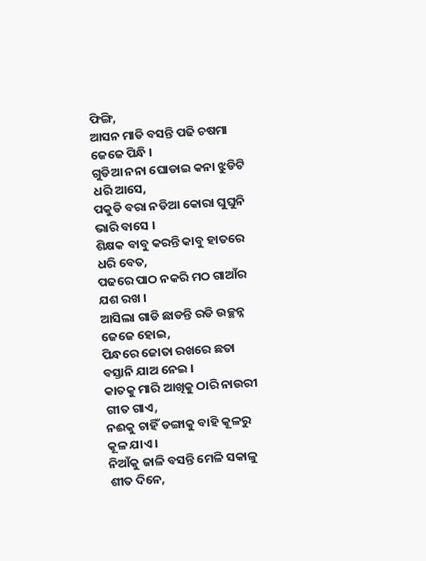ଫିଙ୍ଗି,
ଆସନ ମାଡି ବସନ୍ତି ପଢି ଚଷମା ଜେଜେ ପିନ୍ଧି ।
ଗୁଡିଆ ନନା ଘୋଡାଇ କନା ଝୁଡିଟି ଧରି ଆସେ,
ପକୁଡି ବରା ନଡିଆ କୋରା ଘୁଘୁନି ଭାରି ବାସେ ।
ଶିକ୍ଷକ ବାବୁ କରନ୍ତି କାବୁ ହାତରେ ଧରି ବେତ,
ପଢରେ ପାଠ ନକରି ମଠ ଗାଆଁର ଯଶ ରଖ ।
ଆସିଲା ଗାଡି ଛାଡନ୍ତି ରଡି ଉଚ୍ଛନ୍ନ ଜେଜେ ହୋଇ,
ପିନ୍ଧରେ ଜୋତା ରଖରେ ଛତା ବସ୍ତାନି ଯାଅ ନେଇ ।
କାତକୁ ମାରି ଆଖିକୁ ଠାରି ନାଉରୀ ଗୀତ ଗାଏ,
ନଈକୁ ଚାହିଁ ଡଙ୍ଗାକୁ ବାହି କୂଳରୁ କୂଳ ଯାଏ ।
ନିଆଁକୁ ଜାଳି ବସନ୍ତି ମେଳି ସକାଳୁ ଶୀତ ଦିନେ,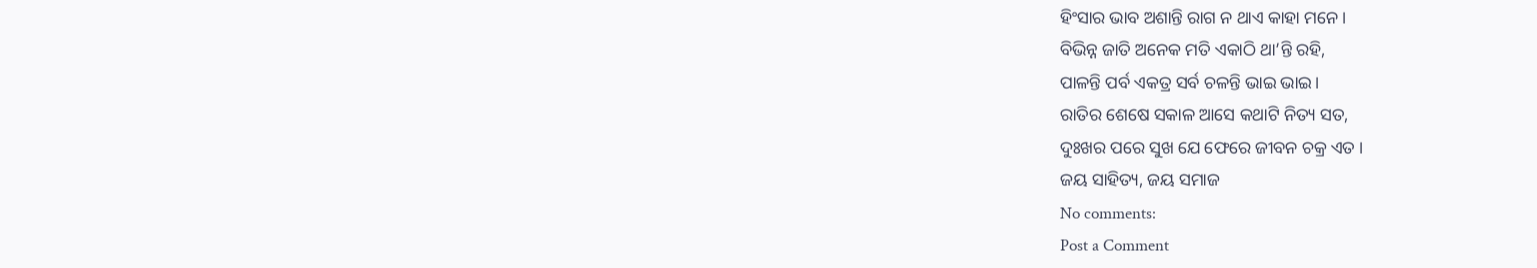ହିଂସାର ଭାବ ଅଶାନ୍ତି ରାଗ ନ ଥାଏ କାହା ମନେ ।
ବିଭିନ୍ନ ଜାତି ଅନେକ ମତି ଏକାଠି ଥା’ନ୍ତି ରହି,
ପାଳନ୍ତି ପର୍ବ ଏକତ୍ର ସର୍ବ ଚଳନ୍ତି ଭାଇ ଭାଇ।
ରାତିର ଶେଷେ ସକାଳ ଆସେ କଥାଟି ନିତ୍ୟ ସତ,
ଦୁଃଖର ପରେ ସୁଖ ଯେ ଫେରେ ଜୀବନ ଚକ୍ର ଏତ ।
ଜୟ ସାହିତ୍ୟ, ଜୟ ସମାଜ
No comments:
Post a Comment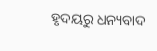ହୃଦୟରୁ ଧନ୍ୟବାଦ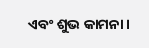ଏବଂ ଶୁଭ କାମନା।